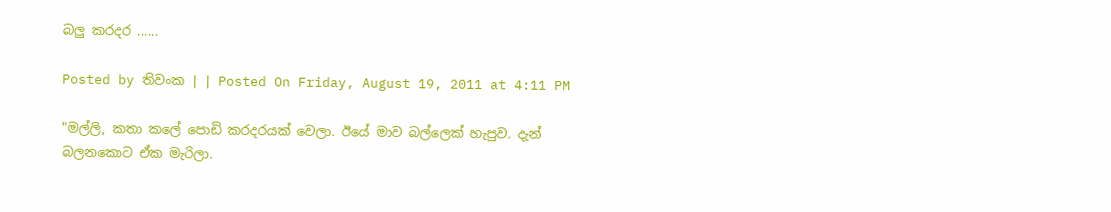බලු කරදර ......

Posted by තිවංක | | Posted On Friday, August 19, 2011 at 4:11 PM

"මල්ලි, කතා කලේ පොඩි කරදරයක් වෙලා. ඊයේ මාව බල්ලෙක් හැපුව. දැන් බලනකොට ඒක මැරිලා.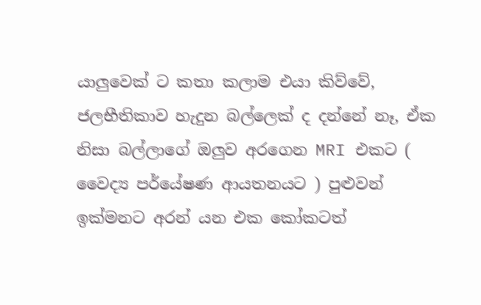යාලුවෙක් ට කතා කලාම එයා කිව්වේ, ජලභීතිකාව හැදුන බල්ලෙක් ද දන්නේ නෑ, ඒක නිසා බල්ලාගේ ඔලුව අරගෙන MRI එකට ( වෛද්‍ය පර්යේෂණ ආයතනයට ) පුළුවන් ඉක්මනට අරන් යන එක කෝකටත්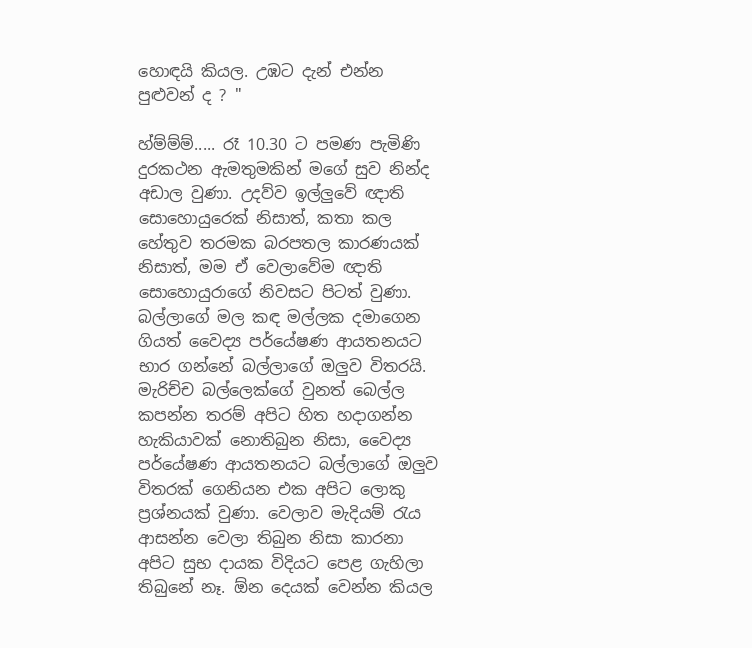හොඳයි කියල. උඹට දැන් එන්න පුළුවන් ද ? "

හ්ම්ම්ම්..... රෑ 10.30 ට පමණ පැමිණි දුරකථන ඇමතුමකින් මගේ සුව නින්ද අඩාල වුණා. උදව්ව ඉල්ලුවේ ඥාති සොහොයුරෙක් නිසාත්, කතා කල හේතුව තරමක බරපතල කාරණයක් නිසාත්, මම ඒ වෙලාවේම ඥාති සොහොයුරාගේ නිවසට පිටත් වුණා. බල්ලාගේ මල කඳ මල්ලක දමාගෙන ගියත් වෛද්‍ය පර්යේෂණ ආයතනයට භාර ගන්නේ බල්ලාගේ ඔලුව විතරයි. මැරිච්ච බල්ලෙක්ගේ වුනත් බෙල්ල කපන්න තරම් අපිට හිත හදාගන්න හැකියාවක් නොතිබුන නිසා, වෛද්‍ය පර්යේෂණ ආයතනයට බල්ලාගේ ඔලුව විතරක් ගෙනියන එක අපිට ලොකු ප්‍රශ්නයක් වුණා. වෙලාව මැදියම් රැය ආසන්න වෙලා තිබුන නිසා කාරනා අපිට සුභ දායක විදියට පෙළ ගැහිලා තිබුනේ නෑ. ඕන දෙයක් වෙන්න කියල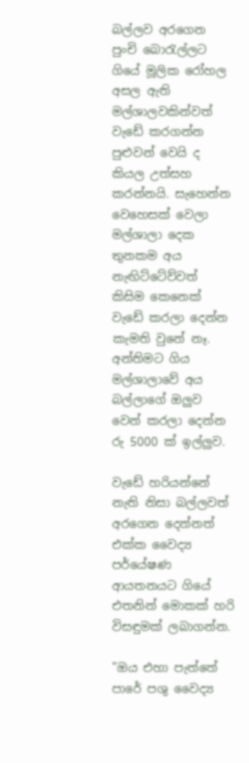බල්ලව අරගෙන පුංචි බොරැල්ලට ගියේ මූලික රෝහල අසල ඇති මල්ශාලවකින්වත් වැඩේ කරගන්න පුළුවන් වෙයි ද කියල උත්සහ කරන්නයි. සැහෙන්න වෙහෙසක් වෙලා මල්ශාලා දෙක තුනකම අය නැඟිට්ටේව්වත් කිසිම කෙනෙක් වැඩේ කරලා දෙන්න කැමති වුනේ නෑ. අන්තිමට ගිය මල්ශාලාවේ අය බල්ලාගේ ඔලුව වෙන් කරලා දෙන්න රු 5000 ක් ඉල්ලුව.

වැඩේ හරියන්නේ නැති නිසා බල්ලවත් අරගෙන දෙන්නත් එක්ක වෛද්‍ය පර්යේෂණ ආයතනයට ගියේ එතනින් මොකක් හරි විසඳුමක් ලබාගන්න.

"ඔය එහා පැත්තේ පාරේ පශු වෛද්‍ය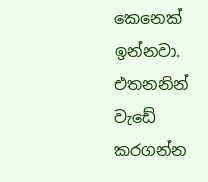කෙනෙක් ඉන්නවා. එතනනින් වැඩේ කරගන්න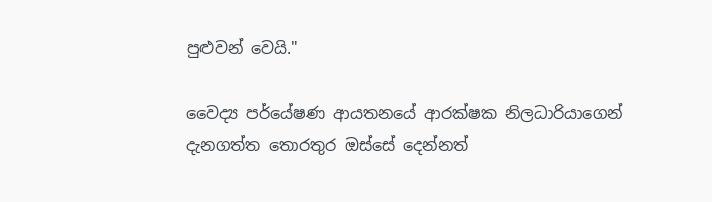පුළුවන් වෙයි."

වෛද්‍ය පර්යේෂණ ආයතනයේ ආරක්ෂක නිලධාරියාගෙන් දැනගත්ත තොරතුර ඔස්සේ දෙන්නත්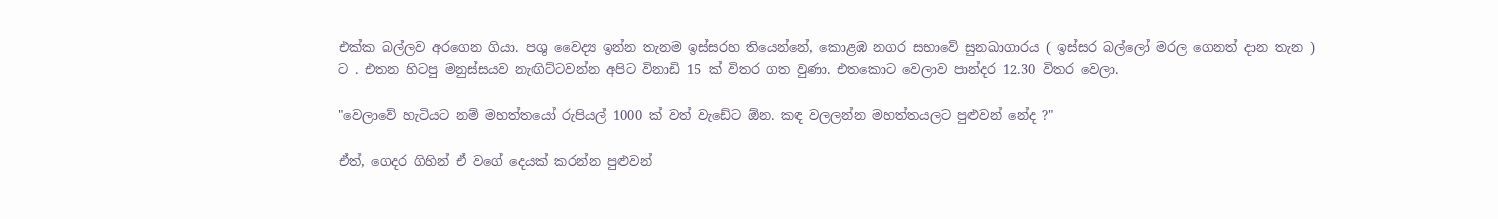එක්ක බල්ලව අරගෙන ගියා. පශු වෛද්‍ය ඉන්න තැනම ඉස්සරහ තියෙන්නේ, කොළඹ නගර සභාවේ සුනඛාගාරය ( ඉස්සර බල්ලෝ මරල ගෙනත් දාන තැන ) ට . එතන හිටපු මනුස්සයව නැඟිට්ටවන්න අපිට විනාඩි 15 ක් විතර ගත වුණා. එතකොට වෙලාව පාන්දර 12.30 විතර වෙලා.

"වෙලාවේ හැටියට නම් මහත්තයෝ රුපියල් 1000 ක් වත් වැඩේට ඕන. කඳ වලලන්න මහත්තයලට පුළුවන් නේද ?"

ඒත්, ගෙදර ගිහින් ඒ වගේ දෙයක් කරන්න පුළුවන්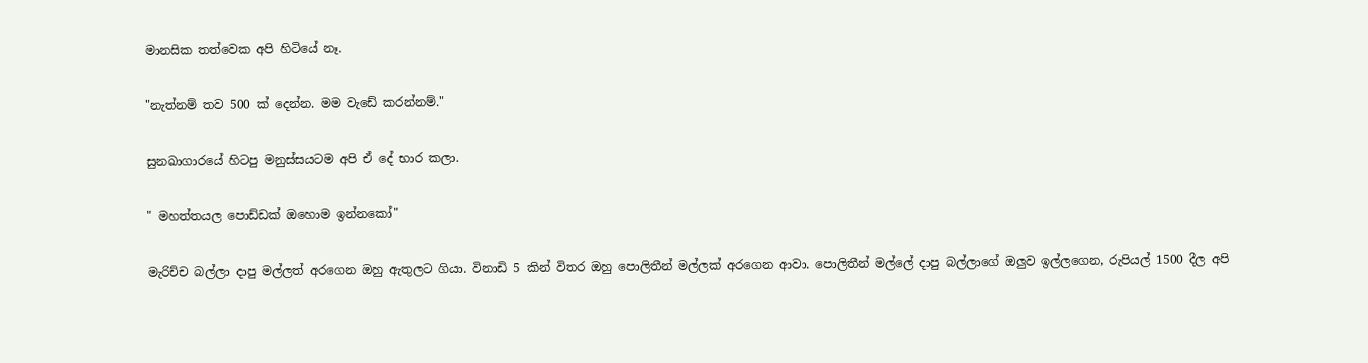මානසික තත්වෙක අපි හිටියේ නෑ.

"නැත්නම් තව 500 ක් දෙන්න. මම වැඩේ කරන්නම්."

සුනඛාගාරයේ හිටපු මනුස්සයටම අපි ඒ දේ භාර කලා.

" මහත්තයල පොඩ්ඩක් ඔහොම ඉන්නකෝ"

මැරිච්ච බල්ලා දාපු මල්ලත් අරගෙන ඔහු ඇතුලට ගියා. විනාඩි 5 කින් විතර ඔහු පොලිතීන් මල්ලක් අරගෙන ආවා. පොලිතීන් මල්ලේ දාපු බල්ලාගේ ඔලුව ඉල්ලගෙන, රුපියල් 1500 දීල අපි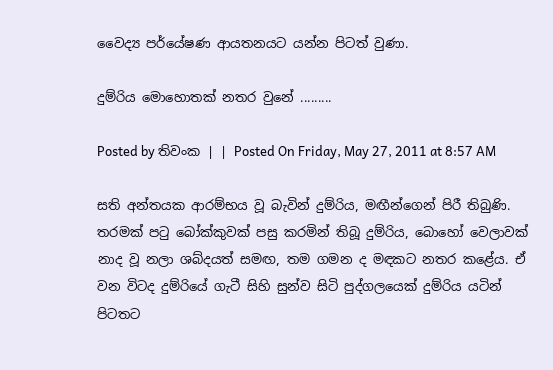වෛද්‍ය පර්යේෂණ ආයතනයට යන්න පිටත් වුණා.

දුම්රිය මොහොතක් නතර වුනේ .........

Posted by තිවංක | | Posted On Friday, May 27, 2011 at 8:57 AM

සති අන්තයක ආරම්භය වූ බැවින් දුම්රිය, මඟීන්ගෙන් පිරී තිබුණි. තරමක් පටු බෝක්කුවක් පසු කරමින් තිබූ දුම්රිය, බොහෝ වෙලාවක් නාද වූ නලා ශබ්දයත් සමඟ, තම ගමන ද මඳකට නතර කළේය. ඒ වන විටද දුම්රියේ ගැටී සිහි සුන්ව සිටි පුද්ගලයෙක් දුම්රිය යටින් පිටතට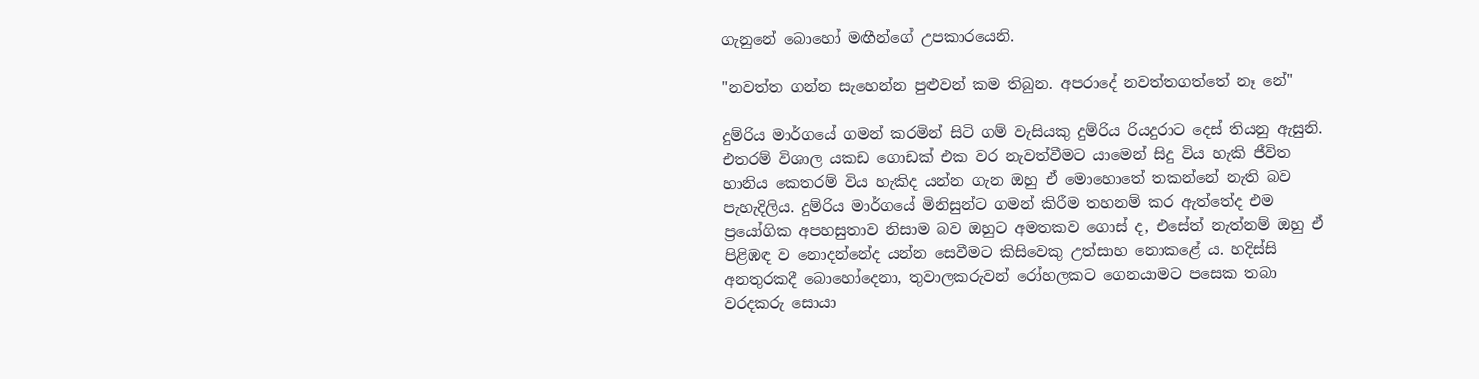ගැනුනේ බොහෝ මඟීන්ගේ උපකාරයෙනි.

"නවත්ත ගන්න සැහෙන්න පුළුවන් කම තිබුන. අපරාදේ නවත්තගත්තේ නෑ නේ"

දුම්රිය මාර්ගයේ ගමන් කරමින් සිටි ගම් වැසියකු දුම්රිය රියදුරාට දෙස් තියනු ඇසුනි. එතරම් විශාල යකඩ ගොඩක් එක වර නැවත්වීමට යාමෙන් සිදු විය හැකි ජීවිත හානිය කෙතරම් විය හැකිද යන්න ගැන ඔහු ඒ මොහොතේ තකන්නේ නැති බව පැහැදිලිය. දුම්රිය මාර්ගයේ මිනිසුන්ට ගමන් කිරීම තහනම් කර ඇත්තේද එම ප්‍රයෝගික අපහසුතාව නිසාම බව ඔහුට අමතකව ගොස් ද, එසේත් නැත්නම් ඔහු ඒ පිළිඹඳ ව නොදන්නේද යන්න සෙවීමට කිසිවෙකු උත්සාහ නොකළේ ය. හදිස්සි අනතුරකදී බොහෝදෙනා, තුවාලකරුවන් රෝහලකට ගෙනයාමට පසෙක තබා වරදකරු සොයා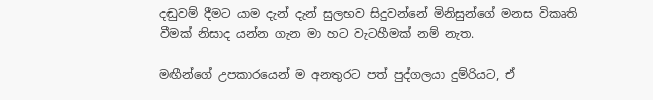දඬුවම් දීමට යාම දැන් දැන් සුලභව සිදුවන්නේ මිනිසුන්ගේ මනස විකෘති වීමක් නිසාද යන්න ගැන මා හට වැටහීමක් නම් නැත.

මඟීන්ගේ උපකාරයෙන් ම අනතුරට පත් පුද්ගලයා දුම්රියට, ඒ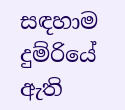සඳහාම දුම්රියේ ඇති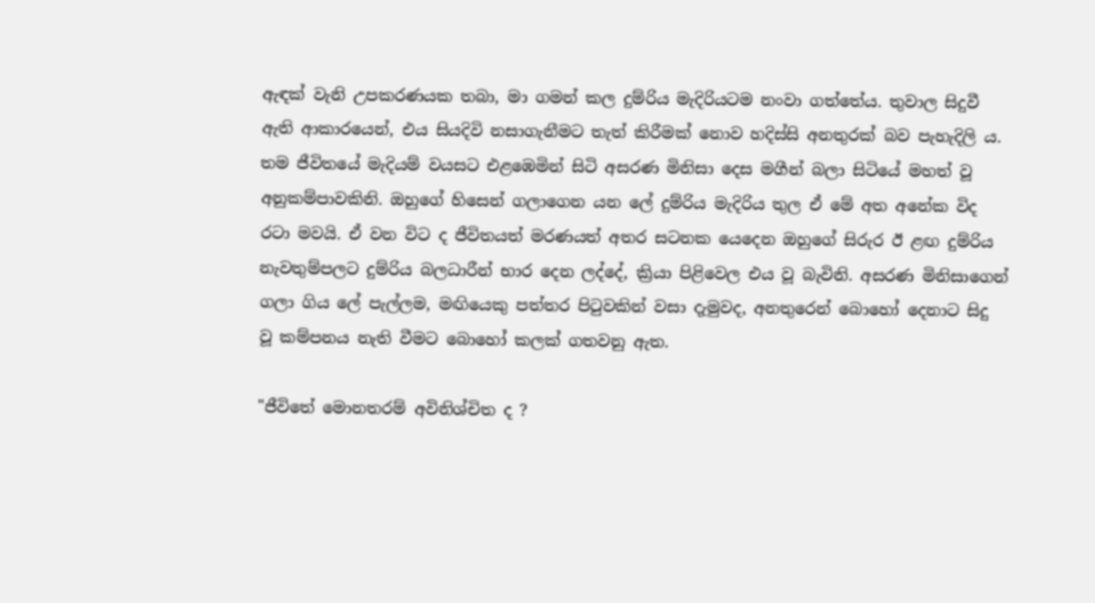ඇඳක් වැනි උපකරණයක තබා, මා ගමන් කල දුම්රිය මැදිරියටම නංවා ගත්තේය. තුවාල සිදුවී ඇති ආකාරයෙන්, එය සියදිවි නසාගැනීමට තැත් කිරීමක් නොව හදිස්සි අනතුරක් බව පැහැදිලි ය. තම ජීවිතයේ මැදියම් වයසට එළඹෙමින් සිටි අසරණ මිනිසා දෙස මගීන් බලා සිටියේ මහත් වූ අනුකම්පාවකිනි. ඔහුගේ හිසෙන් ගලාගෙන යන ලේ දුම්රිය මැදිරිය තුල ඒ මේ අත අනේක විද රටා මවයි. ඒ වන විට ද ජීවිතයත් මරණයත් අතර සටනක යෙදෙන ඔහුගේ සිරුර ඊ ළඟ දුම්රිය නැවතුම්පලට දුම්රිය බලධාරීන් භාර දෙන ලද්දේ, ක්‍රියා පිළිවෙල එය වූ බැවිනි. අසරණ මිනිසාගෙන් ගලා ගිය ලේ පැල්ලම, මඟියෙකු පත්තර පිටුවකින් වසා දැමුවද, අනතුරෙන් බොහෝ දෙනාට සිදු වූ කම්පනය නැති වීමට බොහෝ කලක් ගතවනු ඇත.

"ජීවිතේ මොනතරම් අවිනිශ්චිත ද ?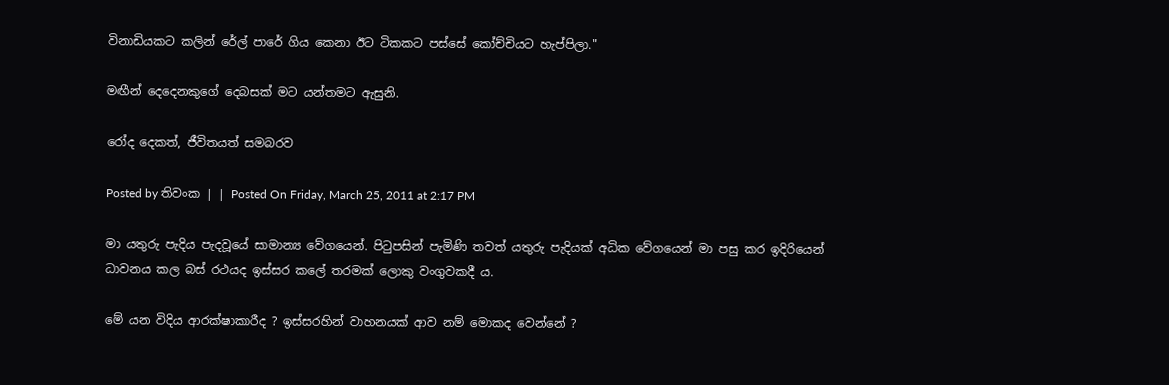විනාඩියකට කලින් රේල් පාරේ ගිය කෙනා ඊට ටිකකට පස්සේ කෝච්චියට හැප්පිලා."

මඟීන් දෙදෙනකුගේ දෙබසක් මට යන්තමට ඇසුනි.

රෝද දෙකත්, ජීවිතයත් සමබරව

Posted by තිවංක | | Posted On Friday, March 25, 2011 at 2:17 PM

මා යතුරු පැදිය පැදවූයේ සාමාන්‍ය වේගයෙන්. පිටුපසින් පැමිණි තවත් යතුරු පැදියක් අධික වේගයෙන් මා පසු කර ඉදිරියෙන් ධාවනය කල බස් රථයද ඉස්සර කලේ තරමක් ලොකු වංගුවකදී ය.

මේ යන විදිය ආරක්ෂාකාරීද ? ඉස්සරහින් වාහනයක් ආව නම් මොකද වෙන්නේ ?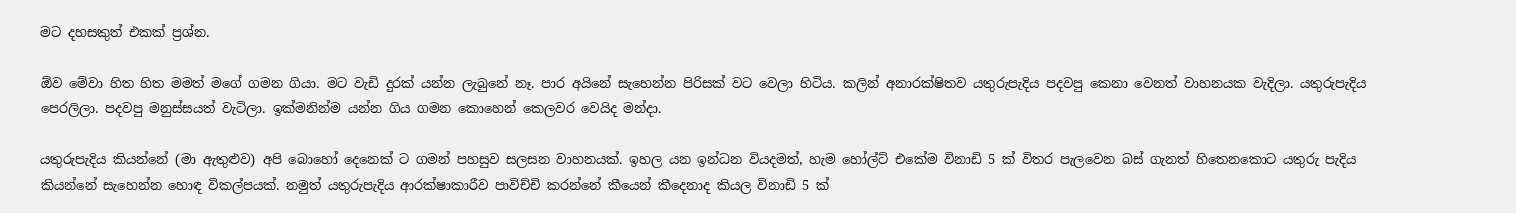මට දහසකුත් එකක් ප්‍රශ්න.

ඕව මේවා හිත හිත මමත් මගේ ගමන ගියා. මට වැඩි දුරක් යන්න ලැබුනේ නෑ. පාර අයිනේ සැහෙන්න පිරිසක් වට වෙලා හිටිය. කලින් අනාරක්ෂිතව යතුරුපැදිය පදවපු කෙනා වෙනත් වාහනයක වැදිලා. යතුරුපැදිය පෙරලිලා. පදවපු මනුස්සයත් වැටිලා. ඉක්මනින්ම යන්න ගිය ගමන කොහෙන් කෙලවර වෙයිද මන්දා.

යතුරුපැදිය කියන්නේ (මා ඇතුළුව) අපි බොහෝ දෙනෙක් ට ගමන් පහසුව සලසන වාහනයක්. ඉහල යන ඉන්ධන වියදමත්, හැම හෝල්ට් එකේම විනාඩි 5 ක් විතර පැලවෙන බස් ගැනත් හිතෙනකොට යතුරු පැදිය කියන්නේ සැහෙන්න හොඳ විකල්පයක්. නමුත් යතුරුපැදිය ආරක්ෂාකාරීව පාවිච්චි කරන්නේ කීයෙන් කීදෙනාද කියල විනාඩි 5 ක්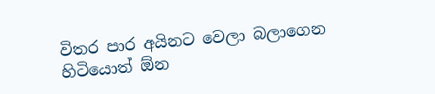විතර පාර අයිනට වෙලා බලාගෙන හිටියොත් ඕන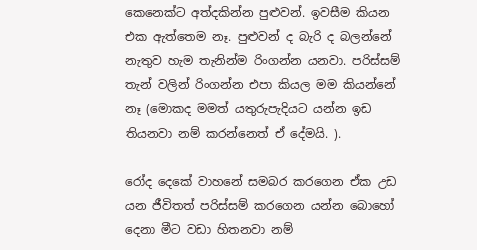කෙනෙක්ට අත්දකින්න පුළුවන්. ඉවසීම කියන එක ඇත්තෙම නෑ. පුළුවන් ද බැරි ද බලන්නේ නැතුව හැම තැනින්ම රිංගන්න යනවා. පරිස්සම් තැන් වලින් රිංගන්න එපා කියල මම කියන්නේ නෑ (මොකද මමත් යතුරුපැදියට යන්න ඉඩ තියනවා නම් කරන්නෙත් ඒ දේමයි. ).

රෝද දෙකේ වාහනේ සමබර කරගෙන ඒක උඩ යන ජීවිතත් පරිස්සම් කරගෙන යන්න බොහෝ දෙනා මීට වඩා හිතනවා නම්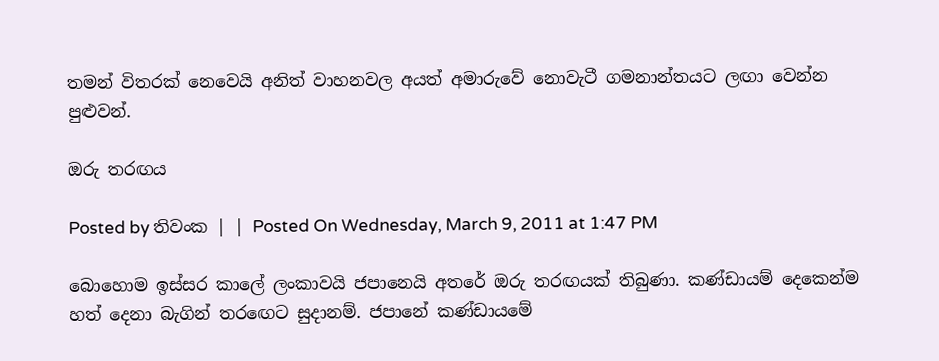තමන් විතරක් නෙවෙයි අනිත් වාහනවල අයත් අමාරුවේ නොවැටී ගමනාන්තයට ලඟා වෙන්න පුළුවන්.

ඔරු තරඟය

Posted by තිවංක | | Posted On Wednesday, March 9, 2011 at 1:47 PM

බොහොම ඉස්සර කාලේ ලංකාවයි ජපානෙයි අතරේ ඔරු තරඟයක් තිබුණා. කණ්ඩායම් දෙකෙන්ම හත් දෙනා බැගින් තරඟෙට සුදානම්. ජපානේ කණ්ඩායමේ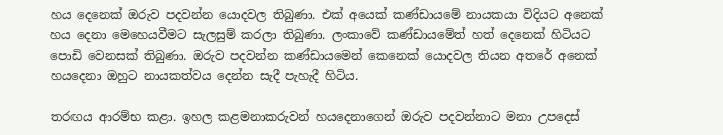හය දෙනෙක් ඔරුව පදවන්න යොදවල තිබුණා. එක් අයෙක් කණ්ඩායමේ නායකයා විදියට අනෙක් හය දෙනා මෙහෙයවීමට සැලසුම් කරලා තිබුණා. ලංකාවේ කණ්ඩායමේත් හත් දෙනෙක් හිටියට පොඩි වෙනසක් තිබුණා. ඔරුව පදවන්න කණ්ඩායමෙන් කෙනෙක් යොදවල තියන අතරේ අනෙක් හයදෙනා ඔහුට නායකත්වය දෙන්න සැදී පැහැදී හිටිය.

තරඟය ආරම්භ කළා. ඉහල කළමනාකරුවන් හයදෙනාගෙන් ඔරුව පදවන්නාට මනා උපදෙස්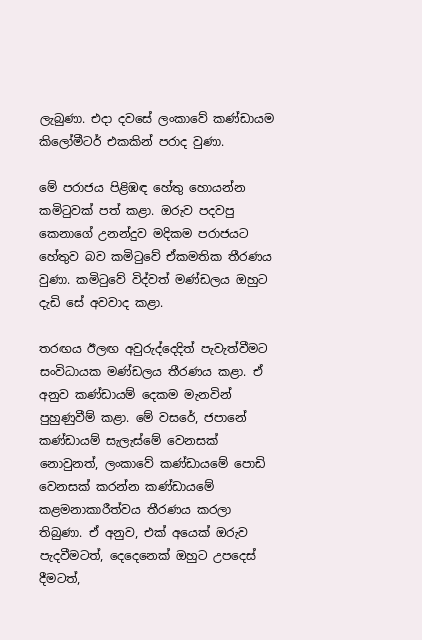ලැබුණා. එදා දවසේ ලංකාවේ කණ්ඩායම කිලෝමීටර් එකකින් පරාද වුණා.

මේ පරාජය පිළිඹඳ හේතු හොයන්න කමිටුවක් පත් කළා. ඔරුව පදවපු කෙනාගේ උනන්දුව මදිකම පරාජයට හේතුව බව කමිටුවේ ඒකමතික තීරණය වුණා. කමිටුවේ විද්වත් මණ්ඩලය ඔහුට දැඩි සේ අවවාද කළා.

තරඟය ඊලඟ අවුරුද්දෙදිත් පැවැත්වීමට සංවිධායක මණ්ඩලය තීරණය කළා. ඒ අනුව කණ්ඩායම් දෙකම මැනවින් පුහුණුවීම් කළා. මේ වසරේ, ජපානේ කණ්ඩායම් සැලැස්මේ වෙනසක් නොවුනත්, ලංකාවේ කණ්ඩායමේ පොඩි වෙනසක් කරන්න කණ්ඩායමේ කළමනාකාරීත්වය තීරණය කරලා තිබුණා. ඒ අනුව, එක් අයෙක් ඔරුව පැදවීමටත්, දෙදෙනෙක් ඔහුට උපදෙස් දීමටත්,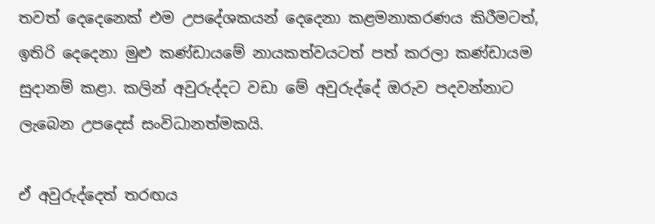තවත් දෙදෙනෙක් එම උපදේශකයන් දෙදෙනා කළමනාකරණය කිරීමටත්, ඉතිරි දෙදෙනා මුළු කණ්ඩායමේ නායකත්වයටත් පත් කරලා කණ්ඩායම සුදානම් කළා. කලින් අවුරුද්දට වඩා මේ අවුරුද්දේ ඔරුව පදවන්නාට ලැබෙන උපදෙස් සංවිධානත්මකයි.

ඒ අවුරුද්දෙත් තරඟය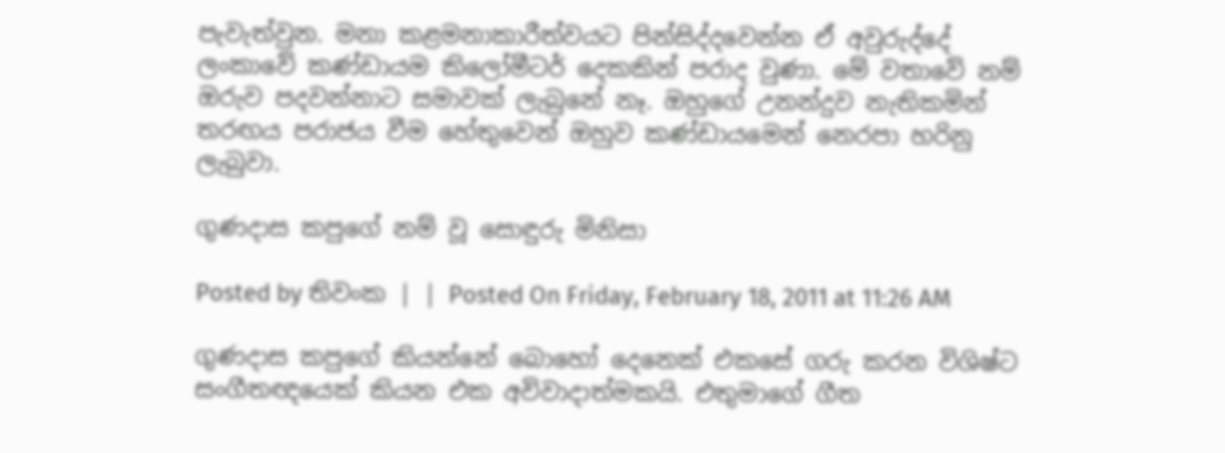පැවැත්වුන. මනා කළමනාකාරීත්වයට පින්සිද්දවෙන්න ඒ අවුරුද්දේ ලංකාවේ කණ්ඩායම කිලෝමීටර් දෙකකින් පරාද වුණා. මේ වතාවේ නම් ඔරුව පදවන්නාට සමාවක් ලැබුනේ නෑ. ඔහුගේ උනන්දුව නැතිකමින් තරඟය පරාජය වීම හේතුවෙන් ඔහුව කණ්ඩායමෙන් නෙරපා හරිනු ලැබුවා.

ගුණදාස කපුගේ නම් වූ සොඳුරු මිනිසා

Posted by තිවංක | | Posted On Friday, February 18, 2011 at 11:26 AM

ගුණදාස කපුගේ කියන්නේ බොහෝ දෙනෙක් එකසේ ගරු කරන විශිෂ්ට සංගීතඥයෙක් කියන එක අවිවාදාත්මකයි. එතුමාගේ ගීත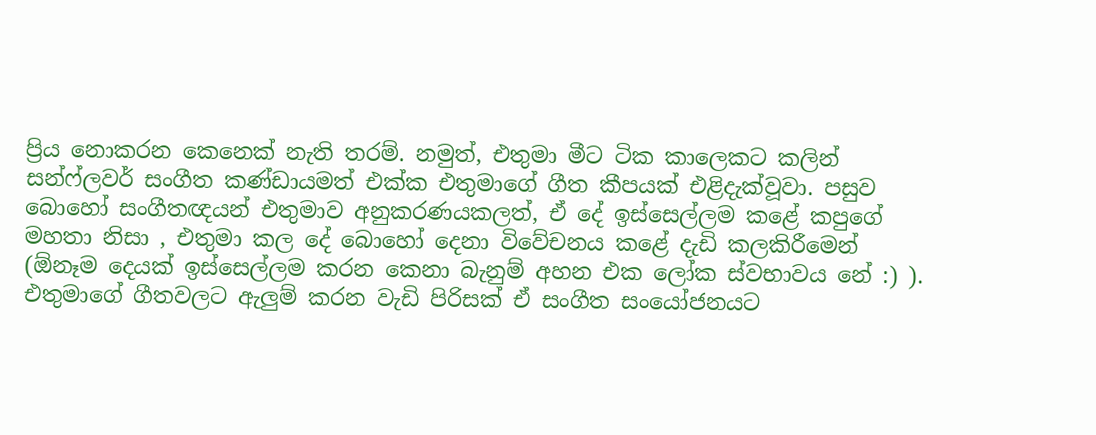ප්‍රිය නොකරන කෙනෙක් නැති තරම්. නමුත්, එතුමා මීට ටික කාලෙකට කලින් සන්ෆ්ලවර් සංගීත කණ්ඩායමත් එක්ක එතුමාගේ ගීත කීපයක් එළිදැක්වූවා. පසුව බොහෝ සංගීතඥයන් එතුමාව අනුකරණයකලත්, ඒ දේ ඉස්සෙල්ලම කළේ කපුගේ මහතා නිසා , එතුමා කල දේ බොහෝ දෙනා විවේචනය කළේ දැඩි කලකිරීමෙන් (ඕනෑම දෙයක් ඉස්සෙල්ලම කරන කෙනා බැනුම් අහන එක ලෝක ස්වභාවය නේ :) ). එතුමාගේ ගීතවලට ඇලුම් කරන වැඩි පිරිසක් ඒ සංගීත සංයෝජනයට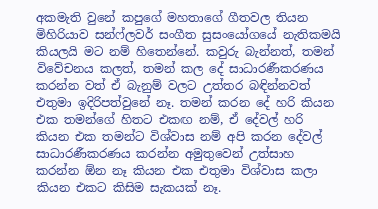අකමැති වුනේ කපුගේ මහතාගේ ගීතවල තියන මිහිරියාව සන්ෆ්ලවර් සංගීත සුසංයෝගයේ නැතිකමයි කියලයි මට නම් හිතෙන්නේ. කවුරු බැන්නත්, තමන් විවේචනය කලත්, තමන් කල දේ සාධාරණීකරණය කරන්න වත් ඒ බැනුම් වලට උත්තර බඳින්නවත් එතුමා ඉදිරිපත්වුනේ නෑ. තමන් කරන දේ හරි කියන එක තමන්ගේ හිතට එකඟ නම්, ඒ දේවල් හරි කියන එක තමන්ට විශ්වාස නම් අපි කරන දේවල් සාධාරණීකරණය කරන්න අමුතුවෙන් උත්සාහ කරන්න ඕන නෑ කියන එක එතුමා විශ්වාස කලා කියන එකට කිසිම සැකයක් නෑ.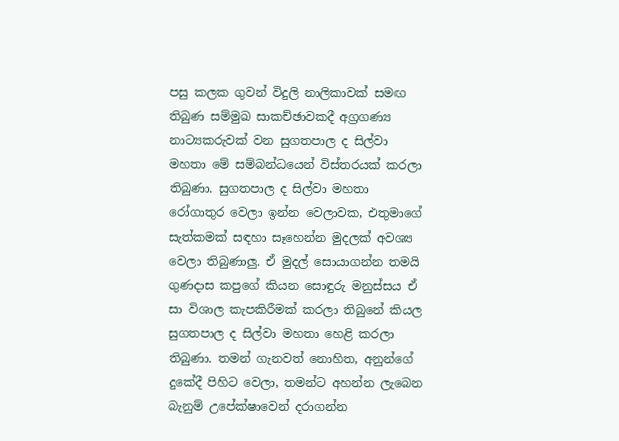පසු කලක ගුවන් විදුලි නාලිකාවක් සමඟ තිබුණ සම්මුඛ සාකච්ඡාවකදී අග්‍රගණ්‍ය නාට්‍යකරුවක් වන සුගතපාල ද සිල්වා මහතා මේ සම්බන්ධයෙන් විස්තරයක් කරලා තිබුණා. සුගතපාල ද සිල්වා මහතා රෝගාතුර වෙලා ඉන්න වෙලාවක, එතුමාගේ සැත්කමක් සඳහා සෑහෙන්න මුදලක් අවශ්‍ය වෙලා තිබුණාලු. ඒ මුදල් සොයාගන්න තමයි ගුණදාස කපුගේ කියන සොඳුරු මනුස්සය ඒ සා විශාල කැපකිරීමක් කරලා තිබුනේ කියල සුගතපාල ද සිල්වා මහතා හෙළි කරලා තිබුණා. තමන් ගැනවත් නොහිත, අනුන්ගේ දුකේදී පිහිට වෙලා, තමන්ට අහන්න ලැබෙන බැනුම් උපේක්ෂාවෙන් දරාගන්න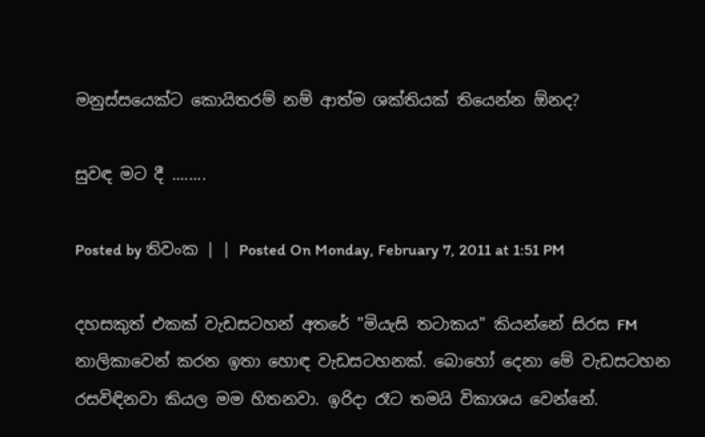මනුස්සයෙක්ට කොයිතරම් නම් ආත්ම ශක්තියක් තියෙන්න ඕනද?

සුවඳ මට දී ........

Posted by තිවංක | | Posted On Monday, February 7, 2011 at 1:51 PM

දහසකුත් එකක් වැඩසටහන් අතරේ "මියැසි තටාකය" කියන්නේ සිරස FM නාලිකාවෙන් කරන ඉතා හොඳ වැඩසටහනක්. බොහෝ දෙනා මේ වැඩසටහන රසවිඳිනවා කියල මම හිතනවා. ඉරිදා රෑට තමයි විකාශය වෙන්නේ.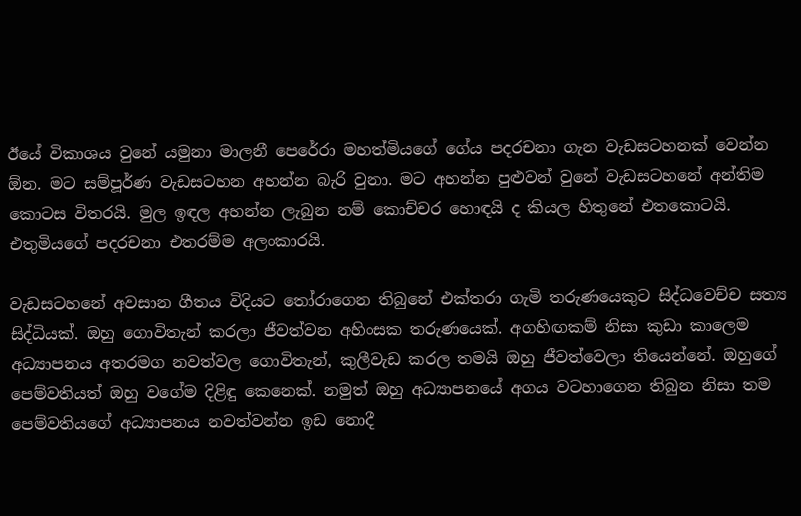ඊයේ විකාශය වුනේ යමුනා මාලනී පෙරේරා මහත්මියගේ ගේය පදරචනා ගැන වැඩසටහනක් වෙන්න ඕන. මට සම්පූර්ණ වැඩසටහන අහන්න බැරි වුනා. මට අහන්න පුළුවන් වුනේ වැඩසටහනේ අන්තිම කොටස විතරයි. මුල ඉඳල අහන්න ලැබුන නම් කොච්චර හොඳයි ද කියල හිතුනේ එතකොටයි. එතුමියගේ පදරචනා එතරම්ම අලංකාරයි.

වැඩසටහනේ අවසාන ගීතය විදියට තෝරාගෙන තිබුනේ එක්තරා ගැමි තරුණයෙකුට සිද්ධවෙච්ච සත්‍ය සිද්ධියක්. ඔහු ගොවිතැන් කරලා ජීවත්වන අහිංසක තරුණයෙක්. අගහිඟකම් නිසා කුඩා කාලෙම අධ්‍යාපනය අතරමග නවත්වල ගොවිතැන්, කුලීවැඩ ක‍රල තමයි ඔහු ජීවත්වෙලා තියෙන්නේ. ඔහුගේ පෙම්වතියත් ඔහු වගේම දිළිඳු කෙනෙක්. නමුත් ඔහු අධ්‍යාපනයේ අගය වටහාගෙන තිබුන නිසා තම පෙම්වතියගේ අධ්‍යාපනය නවත්වන්න ඉඩ නොදී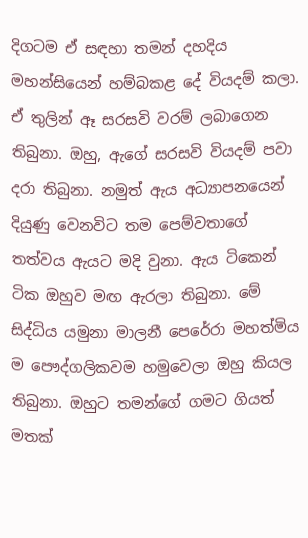දිගටම ඒ සඳහා තමන් දහදිය මහන්සියෙන් හම්බකළ දේ වියදම් කලා. ඒ තුලින් ඈ සරසවි වරම් ලබාගෙන තිබුනා. ඔහු, ඇගේ සරසවි වියදම් පවා දරා තිබුනා. නමුත් ඇය අධ්‍යාපනයෙන් දියුණු වෙනවිට තම පෙම්වතාගේ තත්වය ඇයට මදි වුනා. ඇය ටිකෙන් ටික ඔහුව මඟ ඇරලා තිබුනා. මේ සිද්ධිය යමුනා මාලනී පෙරේරා මහත්මිය ම පෞද්ගලිකවම හමුවෙලා ඔහු කියල තිබුනා. ඔහුට තමන්ගේ ගමට ගියත් මතක්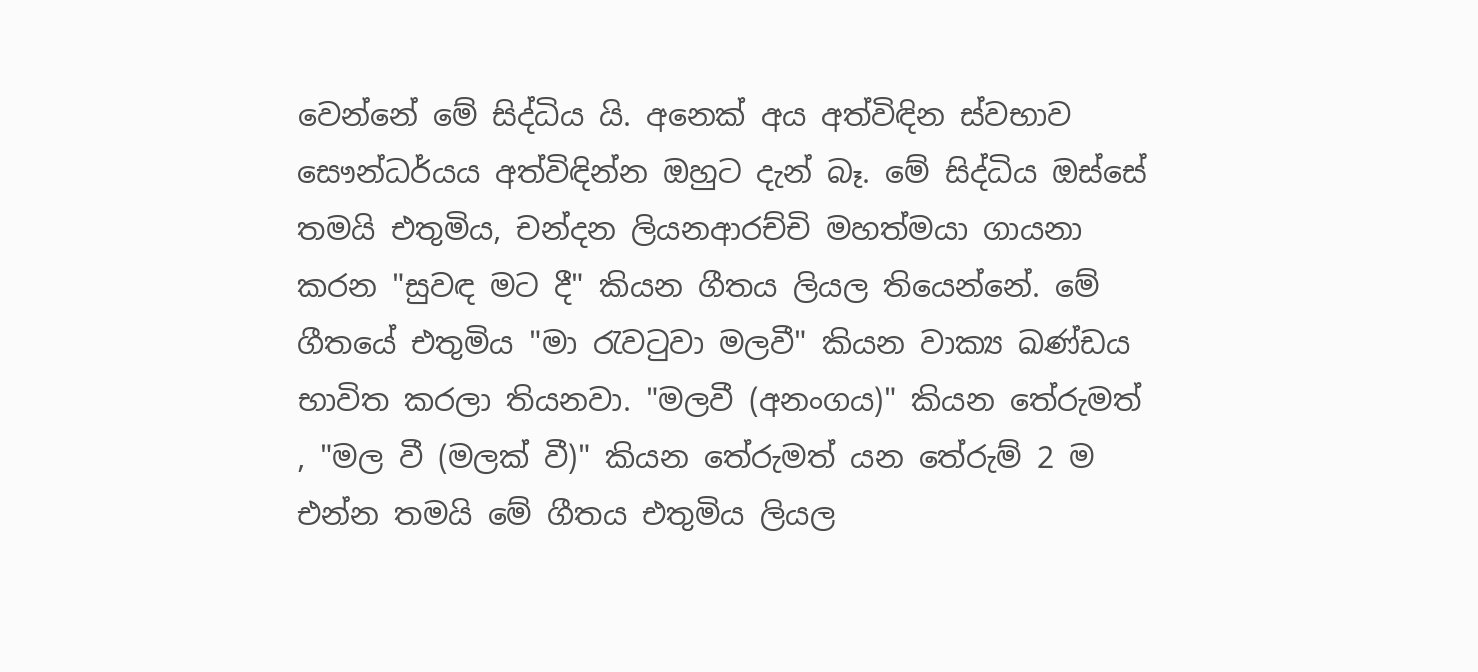වෙන්නේ මේ සිද්ධිය යි. අනෙක් අය අත්විඳින ස්වභාව සෞන්ධර්යය අත්විඳින්න ඔහුට දැන් බෑ. මේ සිද්ධිය ඔස්සේ තමයි එතුමිය, චන්දන ලියනආරච්චි මහත්මයා ගායනා කරන "සුවඳ මට දී" කියන ගීතය ලියල තියෙන්නේ. මේ ගීතයේ එතුමිය "මා රැවටුවා මලවී" කියන වාක්‍ය ඛණ්ඩය භාවිත කරලා තියනවා. "මලවී (අනංගය)" කියන තේරුමත් , "මල වී (මලක් වී)" කියන තේරුමත් යන තේරුම් 2 ම එන්න තමයි මේ ගීතය එතුමිය ලියල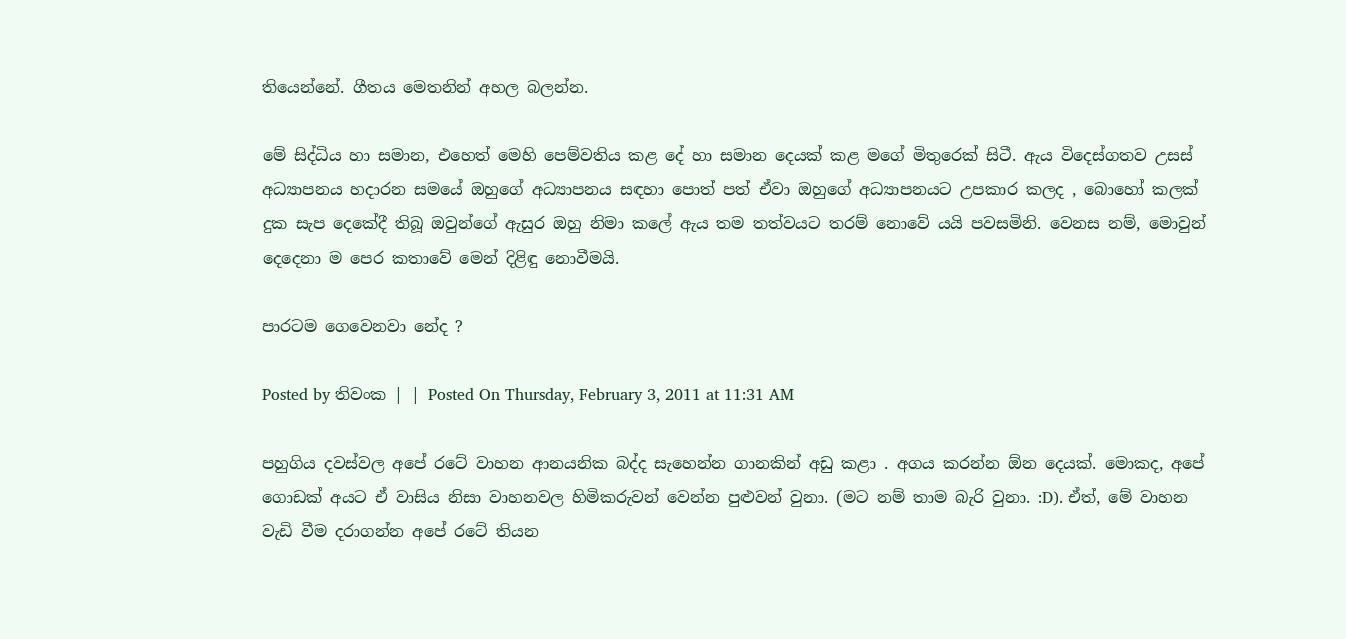තියෙන්නේ. ගීතය මෙතනින් අහල බලන්න.

මේ සිද්ධිය හා සමාන, එහෙත් මෙහි පෙම්වතිය කළ දේ හා සමාන දෙයක් කළ මගේ මිතුරෙක් සිටී. ඇය විදෙස්ගතව උසස් අධ්‍යාපනය හදාරන සමයේ ඔහුගේ අධ්‍යාපනය සඳහා පොත් පත් ඒවා ඔහුගේ අධ්‍යාපනයට උපකාර කලද , බොහෝ කලක් දුක සැප දෙකේදී තිබූ ඔවුන්ගේ ඇසුර ඔහු නිමා කලේ ඇය තම තත්වයට තරම් නොවේ යයි පවසමිනි. වෙනස නම්, මොවුන් දෙදෙනා ම පෙර කතාවේ මෙන් දිළිඳු නොවීමයි.

පාරටම ගෙවෙනවා නේද ?

Posted by තිවංක | | Posted On Thursday, February 3, 2011 at 11:31 AM

පහුගිය දවස්වල අපේ රටේ වාහන ආනයනික බද්ද සැහෙන්න ගානකින් අඩු කළා . අගය කරන්න ඕන දෙයක්. මොකද, අපේ ගොඩක් අයට ඒ වාසිය නිසා වාහනවල හිමිකරුවන් වෙන්න පුළුවන් වුනා. (මට නම් තාම බැරි වුනා. :D). ඒත්, මේ වාහන වැඩි වීම දරාගන්න අපේ රටේ තියන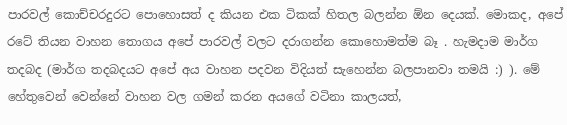පාරවල් කොච්චරදුරට පොහොසත් ද කියන එක ටිකක් හිතල බලන්න ඕන දෙයක්. මොකද, අපේ රටේ තියන වාහන තොගය අපේ පාරවල් වලට දරාගන්න කොහොමත්ම බෑ . හැමදාම මාර්ග තදබද (මාර්ග තදබදයට අපේ අය වාහන පදවන විදියත් සැහෙන්න බලපානවා තමයි :) ). මේ හේතුවෙන් වෙන්නේ වාහන වල ගමන් කරන අයගේ වටිනා කාලයත්,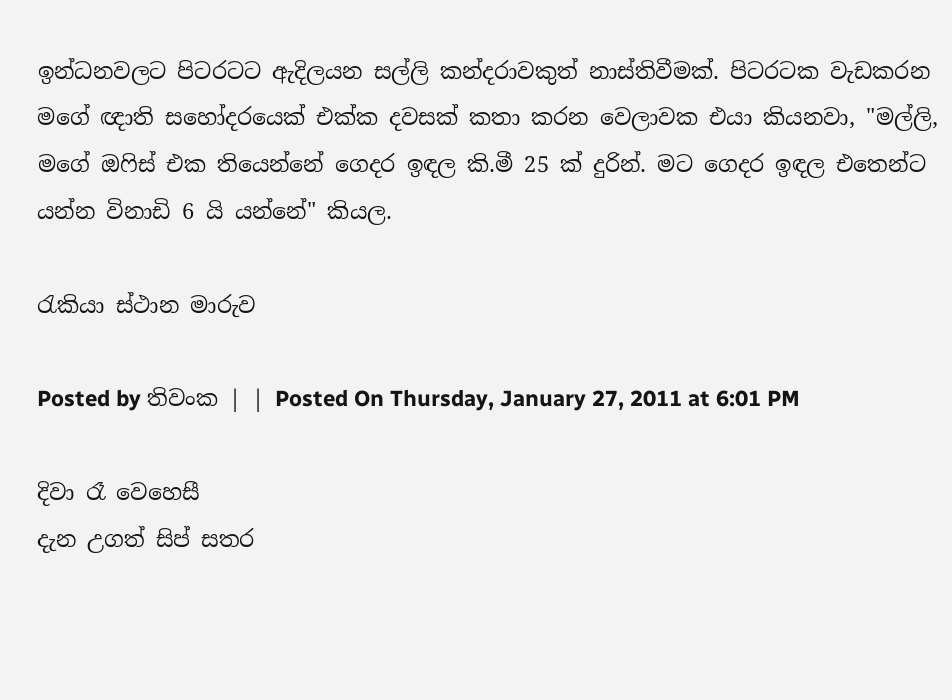ඉන්ධනවලට පිටරටට ඇදිලයන සල්ලි කන්දරාවකුත් නාස්තිවීමක්. පිටරටක වැඩකරන මගේ ඥාති සහෝදරයෙක් එක්ක දවසක් කතා කරන වෙලාවක එයා කියනවා, "මල්ලි, මගේ ඔෆිස් එක තියෙන්නේ ගෙදර ඉඳල කි.මී 25 ක් දුරින්. මට ගෙදර ඉඳල එතෙන්ට යන්න විනාඩි 6 යි යන්නේ" කියල.

රැකියා ස්ථාන මාරුව

Posted by තිවංක | | Posted On Thursday, January 27, 2011 at 6:01 PM

දිවා රෑ වෙහෙසී
දැන උගත් සිප් සතර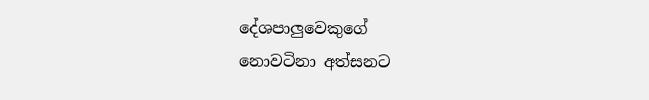දේශපාලුවෙකුගේ
නොවටිනා අත්සනට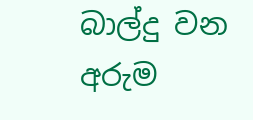බාල්දු වන අරුම